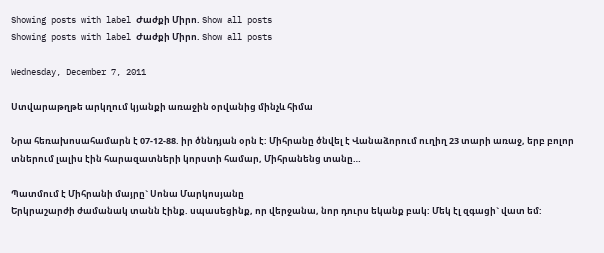Showing posts with label Ժաժքի Միրո. Show all posts
Showing posts with label Ժաժքի Միրո. Show all posts

Wednesday, December 7, 2011

Ստվարաթղթե արկղում կյանքի առաջին օրվանից մինչև հիմա

Նրա հեռախոսահամարն է 07-12-88. իր ծննդյան օրն է: Միհրանը ծնվել է Վանաձորում ուղիղ 23 տարի առաջ, երբ բոլոր տներում լալիս էին հարազատների կորստի համար, Միհրանենց տանը…

Պատմում է Միհրանի մայրը` Սոնա Մարկոսյանը
Երկրաշարժի ժամանակ տանն էինք. սպասեցինք, որ վերջանա, նոր դուրս եկանք բակ: Մեկ էլ զգացի` վատ եմ: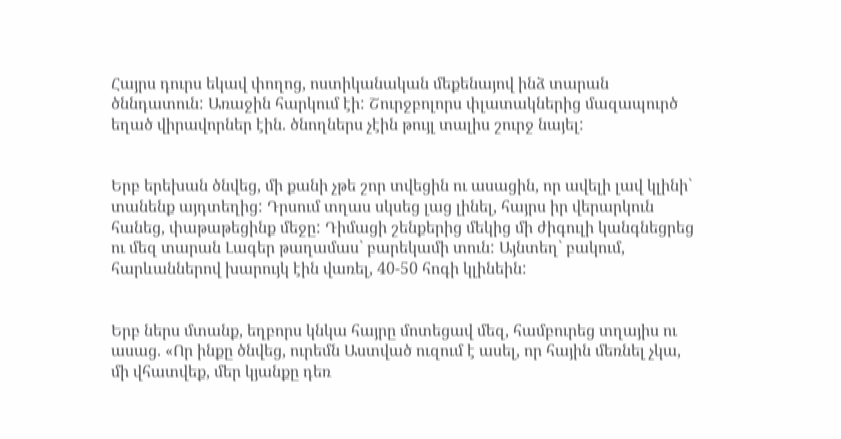Հայրս դուրս եկավ փողոց, ոստիկանական մեքենայով ինձ տարան ծննդատուն: Առաջին հարկում էի: Շուրջբոլորս փլատակներից մազապուրծ եղած վիրավորներ էին. ծնողներս չէին թույլ տալիս շուրջ նայել:


Երբ երեխան ծնվեց, մի քանի չթե շոր տվեցին ու ասացին, որ ավելի լավ կլինի` տանենք այդտեղից: Դրսում տղաս սկսեց լաց լինել, հայրս իր վերարկուն հանեց, փաթաթեցինք մեջը: Դիմացի շենքերից մեկից մի ժիգուլի կանգնեցրեց ու մեզ տարան Լագեր թաղամաս` բարեկամի տուն: Այնտեղ` բակում, հարևաններով խարույկ էին վառել, 40-50 հոգի կլինեին:


Երբ ներս մտանք, եղբորս կնկա հայրը մոտեցավ մեզ, համբուրեց տղայիս ու ասաց. «Որ ինքը ծնվեց, ուրեմն Աստված ուզում է ասել, որ հային մեռնել չկա, մի վհատվեք, մեր կյանքը դեռ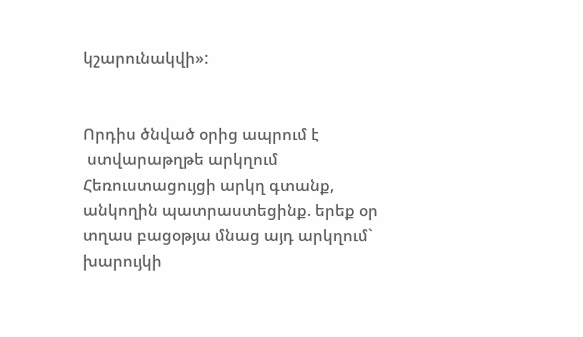կշարունակվի»:


Որդիս ծնված օրից ապրում է
 ստվարաթղթե արկղում
Հեռուստացույցի արկղ գտանք, անկողին պատրաստեցինք. երեք օր տղաս բացօթյա մնաց այդ արկղում` խարույկի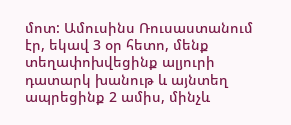մոտ: Ամուսինս Ռուսաստանում էր, եկավ 3 օր հետո, մենք տեղափոխվեցինք ալյուրի դատարկ խանութ և այնտեղ ապրեցինք 2 ամիս, մինչև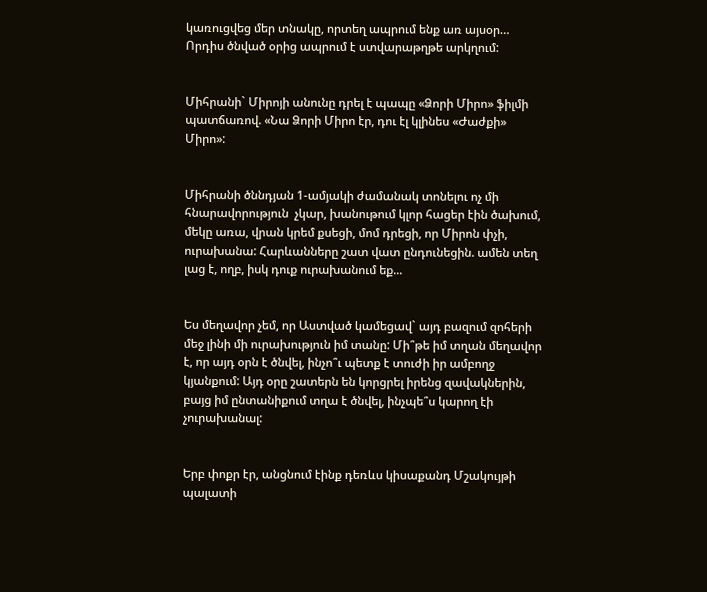կառուցվեց մեր տնակը, որտեղ ապրում ենք առ այսօր… Որդիս ծնված օրից ապրում է ստվարաթղթե արկղում:


Միհրանի` Միրոյի անունը դրել է պապը «Ձորի Միրո» ֆիլմի պատճառով. «Նա Ձորի Միրո էր, դու էլ կլինես «Ժաժքի» Միրո»:


Միհրանի ծննդյան 1-ամյակի ժամանակ տոնելու ոչ մի հնարավորություն  չկար, խանութում կլոր հացեր էին ծախում, մեկը առա, վրան կրեմ քսեցի, մոմ դրեցի, որ Միրոն փչի, ուրախանա: Հարևանները շատ վատ ընդունեցին. ամեն տեղ լաց է, ողբ, իսկ դուք ուրախանում եք...


Ես մեղավոր չեմ, որ Աստված կամեցավ` այդ բազում զոհերի մեջ լինի մի ուրախություն իմ տանը: Մի՞թե իմ տղան մեղավոր է, որ այդ օրն է ծնվել, ինչո՞ւ պետք է տուժի իր ամբողջ կյանքում: Այդ օրը շատերն են կորցրել իրենց զավակներին, բայց իմ ընտանիքում տղա է ծնվել, ինչպե՞ս կարող էի չուրախանալ:


Երբ փոքր էր, անցնում էինք դեռևս կիսաքանդ Մշակույթի պալատի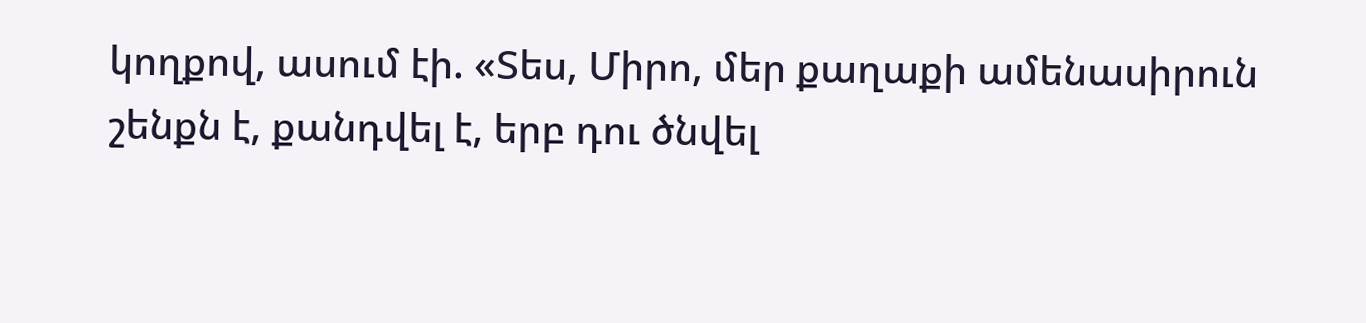կողքով, ասում էի. «Տես, Միրո, մեր քաղաքի ամենասիրուն շենքն է, քանդվել է, երբ դու ծնվել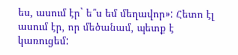ես, ասում էր` ե՞ս եմ մեղավոր»: Հետո էլ ասում էր, որ մեծանամ, պետք է կառուցեմ: